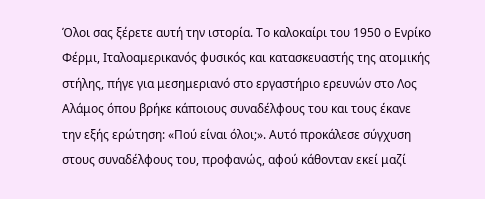Όλοι σας ξέρετε αυτή την ιστορία. Το καλοκαίρι του 1950 ο Ενρίκο Φέρμι, Ιταλοαμερικανός φυσικός και κατασκευαστής της ατομικής στήλης, πήγε για μεσημεριανό στο εργαστήριο ερευνών στο Λος Αλάμος όπου βρήκε κάποιους συναδέλφους του και τους έκανε την εξής ερώτηση: «Πού είναι όλοι;». Αυτό προκάλεσε σύγχυση στους συναδέλφους του, προφανώς, αφού κάθονταν εκεί μαζί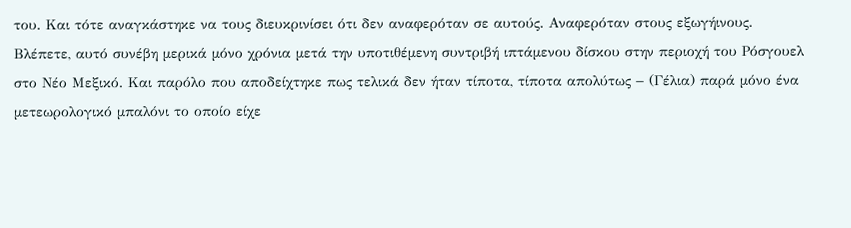του. Και τότε αναγκάστηκε να τους διευκρινίσει ότι δεν αναφερόταν σε αυτούς. Αναφερόταν στους εξωγήινους.
Βλέπετε, αυτό συνέβη μερικά μόνο χρόνια μετά την υποτιθέμενη συντριβή ιπτάμενου δίσκου στην περιοχή του Ρόσγουελ στο Νέο Μεξικό. Και παρόλο που αποδείχτηκε πως τελικά δεν ήταν τίποτα, τίποτα απολύτως − (Γέλια) παρά μόνο ένα μετεωρολογικό μπαλόνι το οποίο είχε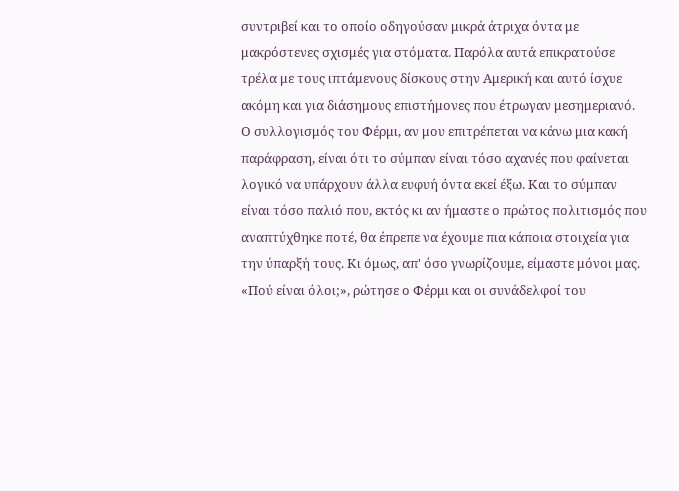συντριβεί και το οποίο οδηγούσαν μικρά άτριχα όντα με μακρόστενες σχισμές για στόματα. Παρόλα αυτά επικρατούσε τρέλα με τους ιπτάμενους δίσκους στην Αμερική και αυτό ίσχυε ακόμη και για διάσημους επιστήμονες που έτρωγαν μεσημεριανό. Ο συλλογισμός του Φέρμι, αν μου επιτρέπεται να κάνω μια κακή παράφραση, είναι ότι το σύμπαν είναι τόσο αχανές που φαίνεται λογικό να υπάρχουν άλλα ευφυή όντα εκεί έξω. Και το σύμπαν είναι τόσο παλιό που, εκτός κι αν ήμαστε ο πρώτος πολιτισμός που αναπτύχθηκε ποτέ, θα έπρεπε να έχουμε πια κάποια στοιχεία για την ύπαρξή τους. Κι όμως, απ' όσο γνωρίζουμε, είμαστε μόνοι μας.
«Πού είναι όλοι;», ρώτησε ο Φέρμι και οι συνάδελφοί του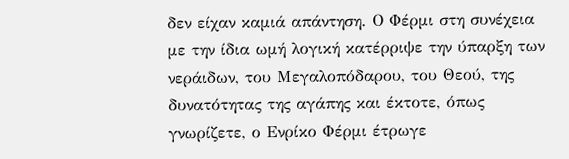δεν είχαν καμιά απάντηση. Ο Φέρμι στη συνέχεια με την ίδια ωμή λογική κατέρριψε την ύπαρξη των νεράιδων, του Μεγαλοπόδαρου, του Θεού, της δυνατότητας της αγάπης και έκτοτε, όπως γνωρίζετε, ο Ενρίκο Φέρμι έτρωγε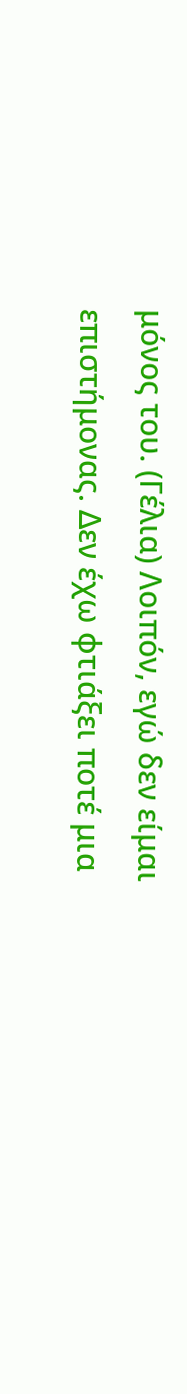μόνος του. (Γέλια) Λοιπόν, εγώ δεν είμαι επιστήμονας. Δεν έχω φτιάξει ποτέ μια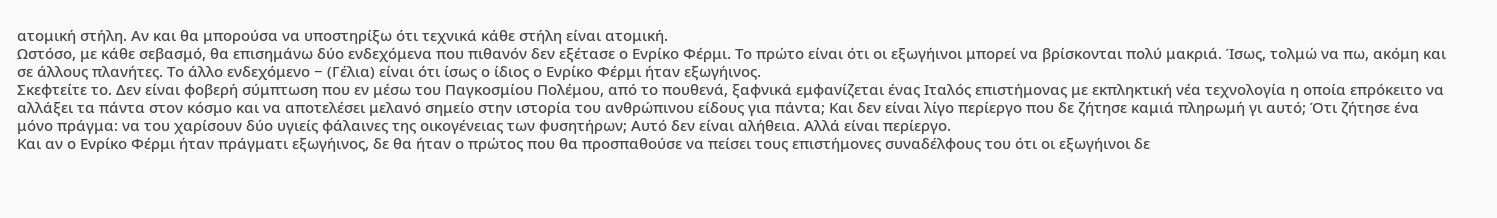ατομική στήλη. Αν και θα μπορούσα να υποστηρίξω ότι τεχνικά κάθε στήλη είναι ατομική.
Ωστόσο, με κάθε σεβασμό, θα επισημάνω δύο ενδεχόμενα που πιθανόν δεν εξέτασε ο Ενρίκο Φέρμι. Το πρώτο είναι ότι οι εξωγήινοι μπορεί να βρίσκονται πολύ μακριά. Ίσως, τολμώ να πω, ακόμη και σε άλλους πλανήτες. Το άλλο ενδεχόμενο − (Γέλια) είναι ότι ίσως ο ίδιος ο Ενρίκο Φέρμι ήταν εξωγήινος.
Σκεφτείτε το. Δεν είναι φοβερή σύμπτωση που εν μέσω του Παγκοσμίου Πολέμου, από το πουθενά, ξαφνικά εμφανίζεται ένας Ιταλός επιστήμονας με εκπληκτική νέα τεχνολογία η οποία επρόκειτο να αλλάξει τα πάντα στον κόσμο και να αποτελέσει μελανό σημείο στην ιστορία του ανθρώπινου είδους για πάντα; Και δεν είναι λίγο περίεργο που δε ζήτησε καμιά πληρωμή γι αυτό; Ότι ζήτησε ένα μόνο πράγμα: να του χαρίσουν δύο υγιείς φάλαινες της οικογένειας των φυσητήρων; Αυτό δεν είναι αλήθεια. Αλλά είναι περίεργο.
Και αν ο Ενρίκο Φέρμι ήταν πράγματι εξωγήινος, δε θα ήταν ο πρώτος που θα προσπαθούσε να πείσει τους επιστήμονες συναδέλφους του ότι οι εξωγήινοι δε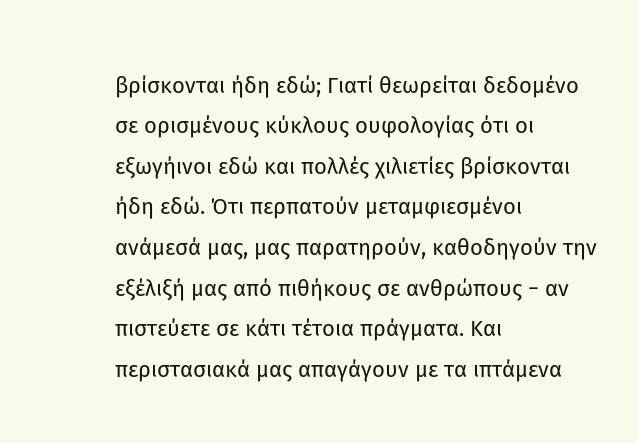βρίσκονται ήδη εδώ; Γιατί θεωρείται δεδομένο σε ορισμένους κύκλους ουφολογίας ότι οι εξωγήινοι εδώ και πολλές χιλιετίες βρίσκονται ήδη εδώ. Ότι περπατούν μεταμφιεσμένοι ανάμεσά μας, μας παρατηρούν, καθοδηγούν την εξέλιξή μας από πιθήκους σε ανθρώπους − αν πιστεύετε σε κάτι τέτοια πράγματα. Και περιστασιακά μας απαγάγουν με τα ιπτάμενα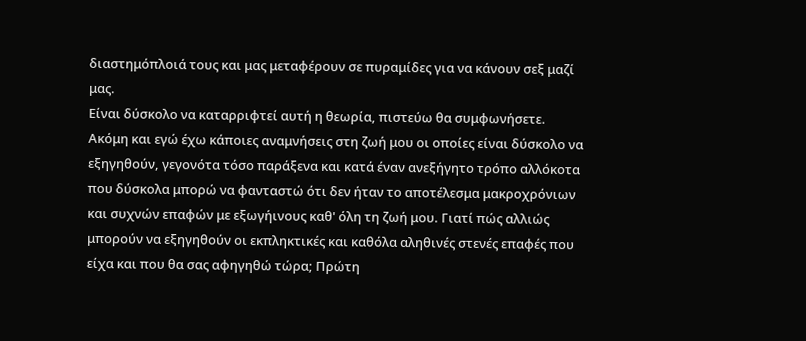διαστημόπλοιά τους και μας μεταφέρουν σε πυραμίδες για να κάνουν σεξ μαζί μας.
Είναι δύσκολο να καταρριφτεί αυτή η θεωρία, πιστεύω θα συμφωνήσετε.
Ακόμη και εγώ έχω κάποιες αναμνήσεις στη ζωή μου οι οποίες είναι δύσκολο να εξηγηθούν, γεγονότα τόσο παράξενα και κατά έναν ανεξήγητο τρόπο αλλόκοτα που δύσκολα μπορώ να φανταστώ ότι δεν ήταν το αποτέλεσμα μακροχρόνιων και συχνών επαφών με εξωγήινους καθ' όλη τη ζωή μου. Γιατί πώς αλλιώς μπορούν να εξηγηθούν οι εκπληκτικές και καθόλα αληθινές στενές επαφές που είχα και που θα σας αφηγηθώ τώρα; Πρώτη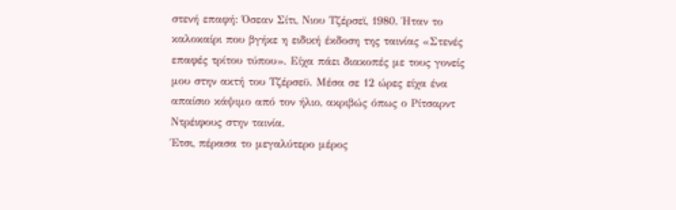στενή επαφή: Όσεαν Σίτι, Νιου Τζέρσεϊ, 1980. Ήταν το καλοκαίρι που βγήκε η ειδική έκδοση της ταινίας «Στενές επαφές τρίτου τύπου». Είχα πάει διακοπές με τους γονείς μου στην ακτή του Τζέρσεϋ. Μέσα σε 12 ώρες είχα ένα απαίσιο κάψιμο από τον ήλιο, ακριβώς όπως ο Ρίτσαρντ Ντρέιφους στην ταινία.
Έτσι, πέρασα το μεγαλύτερο μέρος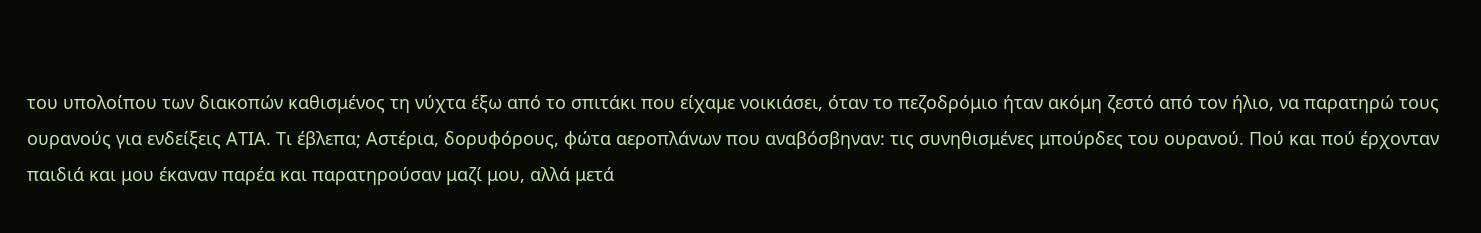του υπολοίπου των διακοπών καθισμένος τη νύχτα έξω από το σπιτάκι που είχαμε νοικιάσει, όταν το πεζοδρόμιο ήταν ακόμη ζεστό από τον ήλιο, να παρατηρώ τους ουρανούς για ενδείξεις ΑΤΙΑ. Τι έβλεπα; Αστέρια, δορυφόρους, φώτα αεροπλάνων που αναβόσβηναν: τις συνηθισμένες μπούρδες του ουρανού. Πού και πού έρχονταν παιδιά και μου έκαναν παρέα και παρατηρούσαν μαζί μου, αλλά μετά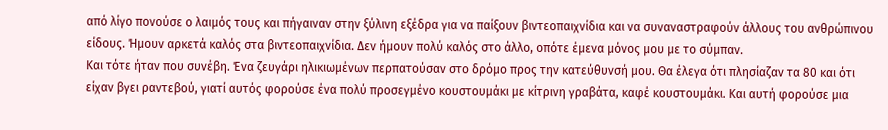από λίγο πονούσε ο λαιμός τους και πήγαιναν στην ξύλινη εξέδρα για να παίξουν βιντεοπαιχνίδια και να συναναστραφούν άλλους του ανθρώπινου είδους. Ήμουν αρκετά καλός στα βιντεοπαιχνίδια. Δεν ήμουν πολύ καλός στο άλλο, οπότε έμενα μόνος μου με το σύμπαν.
Και τότε ήταν που συνέβη. Ένα ζευγάρι ηλικιωμένων περπατούσαν στο δρόμο προς την κατεύθυνσή μου. Θα έλεγα ότι πλησίαζαν τα 80 και ότι είχαν βγει ραντεβού, γιατί αυτός φορούσε ένα πολύ προσεγμένο κουστουμάκι με κίτρινη γραβάτα, καφέ κουστουμάκι. Και αυτή φορούσε μια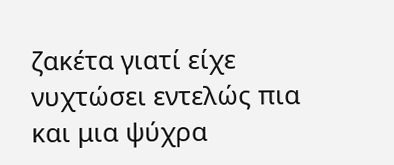ζακέτα γιατί είχε νυχτώσει εντελώς πια και μια ψύχρα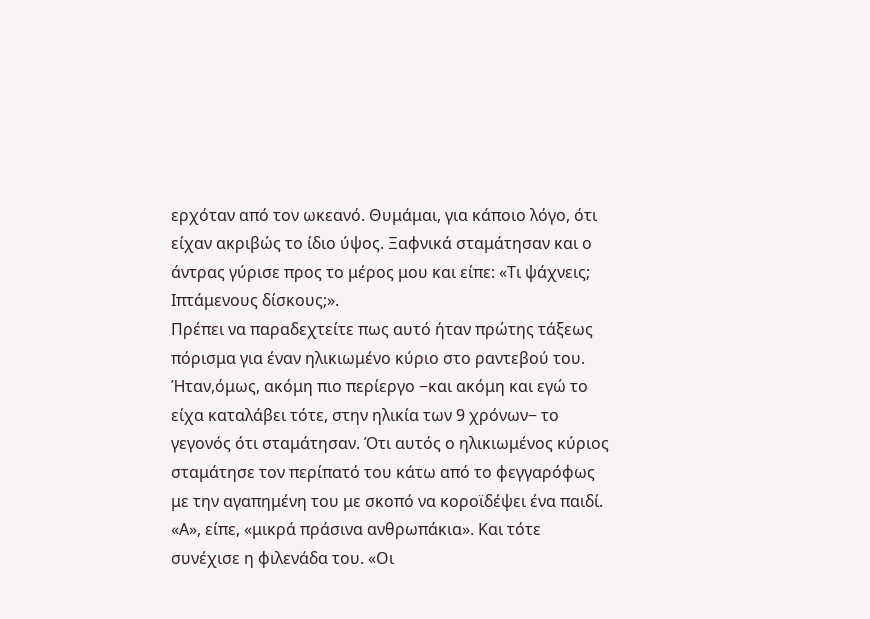ερχόταν από τον ωκεανό. Θυμάμαι, για κάποιο λόγο, ότι είχαν ακριβώς το ίδιο ύψος. Ξαφνικά σταμάτησαν και ο άντρας γύρισε προς το μέρος μου και είπε: «Τι ψάχνεις; Ιπτάμενους δίσκους;».
Πρέπει να παραδεχτείτε πως αυτό ήταν πρώτης τάξεως πόρισμα για έναν ηλικιωμένο κύριο στο ραντεβού του. Ήταν,όμως, ακόμη πιο περίεργο −και ακόμη και εγώ το είχα καταλάβει τότε, στην ηλικία των 9 χρόνων− το γεγονός ότι σταμάτησαν. Ότι αυτός ο ηλικιωμένος κύριος σταμάτησε τον περίπατό του κάτω από το φεγγαρόφως με την αγαπημένη του με σκοπό να κοροϊδέψει ένα παιδί. «Α», είπε, «μικρά πράσινα ανθρωπάκια». Και τότε συνέχισε η φιλενάδα του. «Οι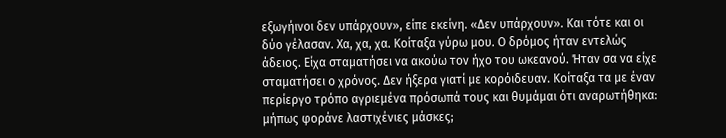εξωγήινοι δεν υπάρχουν», είπε εκείνη. «Δεν υπάρχουν». Και τότε και οι δύο γέλασαν. Χα, χα, χα. Κοίταξα γύρω μου. Ο δρόμος ήταν εντελώς άδειος. Είχα σταματήσει να ακούω τον ήχο του ωκεανού. Ήταν σα να είχε σταματήσει ο χρόνος. Δεν ήξερα γιατί με κορόιδευαν. Κοίταξα τα με έναν περίεργο τρόπο αγριεμένα πρόσωπά τους και θυμάμαι ότι αναρωτήθηκα: μήπως φοράνε λαστιχένιες μάσκες;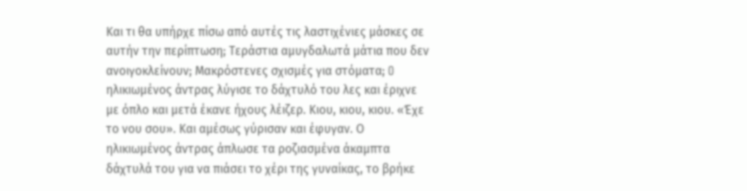Και τι θα υπήρχε πίσω από αυτές τις λαστιχένιες μάσκες σε αυτήν την περίπτωση; Τεράστια αμυγδαλωτά μάτια που δεν ανοιγοκλείνουν; Μακρόστενες σχισμές για στόματα; O ηλικιωμένος άντρας λύγισε το δάχτυλό του λες και έριχνε με όπλο και μετά έκανε ήχους λέιζερ. Κιου, κιου, κιου. «Έχε το νου σου». Και αμέσως γύρισαν και έφυγαν. Ο ηλικιωμένος άντρας άπλωσε τα ροζιασμένα άκαμπτα δάχτυλά του για να πιάσει το χέρι της γυναίκας, το βρήκε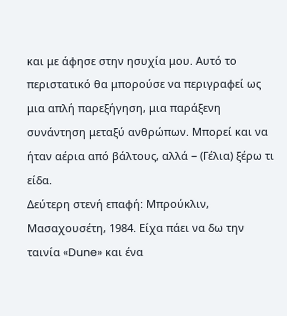και με άφησε στην ησυχία μου. Αυτό το περιστατικό θα μπορούσε να περιγραφεί ως μια απλή παρεξήγηση, μια παράξενη συνάντηση μεταξύ ανθρώπων. Μπορεί και να ήταν αέρια από βάλτους, αλλά − (Γέλια) ξέρω τι είδα.
Δεύτερη στενή επαφή: Μπρούκλιν, Μασαχουσέτη, 1984. Είχα πάει να δω την ταινία «Dune» και ένα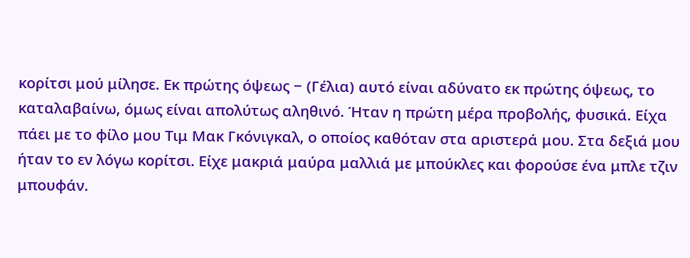κορίτσι μού μίλησε. Εκ πρώτης όψεως − (Γέλια) αυτό είναι αδύνατο εκ πρώτης όψεως, το καταλαβαίνω, όμως είναι απολύτως αληθινό. Ήταν η πρώτη μέρα προβολής, φυσικά. Είχα πάει με το φίλο μου Τιμ Μακ Γκόνιγκαλ, ο οποίος καθόταν στα αριστερά μου. Στα δεξιά μου ήταν το εν λόγω κορίτσι. Είχε μακριά μαύρα μαλλιά με μπούκλες και φορούσε ένα μπλε τζιν μπουφάν.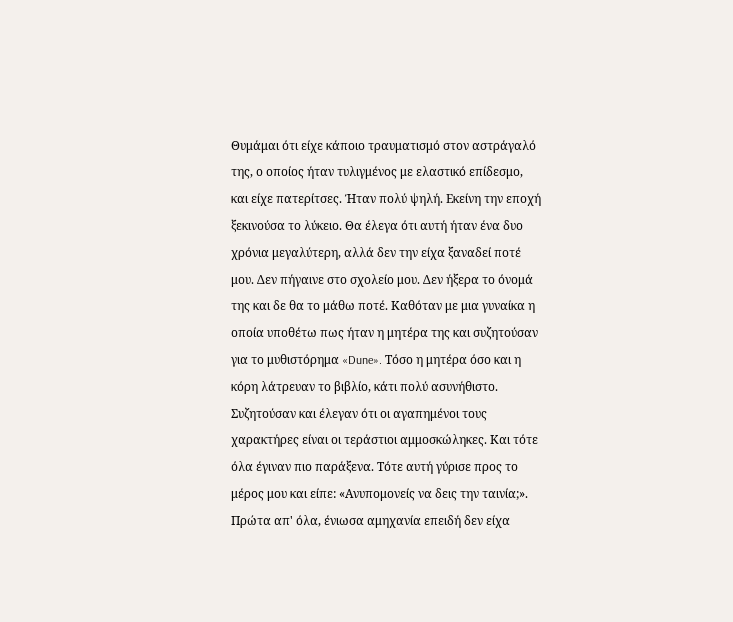Θυμάμαι ότι είχε κάποιο τραυματισμό στον αστράγαλό της, ο οποίος ήταν τυλιγμένος με ελαστικό επίδεσμο, και είχε πατερίτσες. Ήταν πολύ ψηλή. Εκείνη την εποχή ξεκινούσα το λύκειο. Θα έλεγα ότι αυτή ήταν ένα δυο χρόνια μεγαλύτερη, αλλά δεν την είχα ξαναδεί ποτέ μου. Δεν πήγαινε στο σχολείο μου. Δεν ήξερα το όνομά της και δε θα το μάθω ποτέ. Καθόταν με μια γυναίκα η οποία υποθέτω πως ήταν η μητέρα της και συζητούσαν για το μυθιστόρημα «Dune». Τόσο η μητέρα όσο και η κόρη λάτρευαν το βιβλίο, κάτι πολύ ασυνήθιστο. Συζητούσαν και έλεγαν ότι οι αγαπημένοι τους χαρακτήρες είναι οι τεράστιοι αμμοσκώληκες. Και τότε όλα έγιναν πιο παράξενα. Τότε αυτή γύρισε προς το μέρος μου και είπε: «Ανυπομονείς να δεις την ταινία;».
Πρώτα απ' όλα, ένιωσα αμηχανία επειδή δεν είχα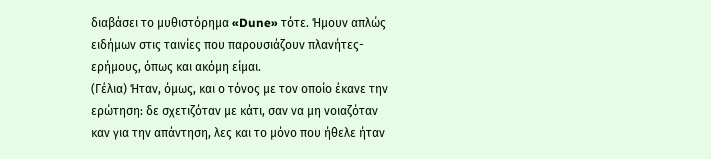διαβάσει το μυθιστόρημα «Dune» τότε. Ήμουν απλώς ειδήμων στις ταινίες που παρουσιάζουν πλανήτες-ερήμους, όπως και ακόμη είμαι.
(Γέλια) Ήταν, όμως, και ο τόνος με τον οποίο έκανε την ερώτηση: δε σχετιζόταν με κάτι, σαν να μη νοιαζόταν καν για την απάντηση, λες και το μόνο που ήθελε ήταν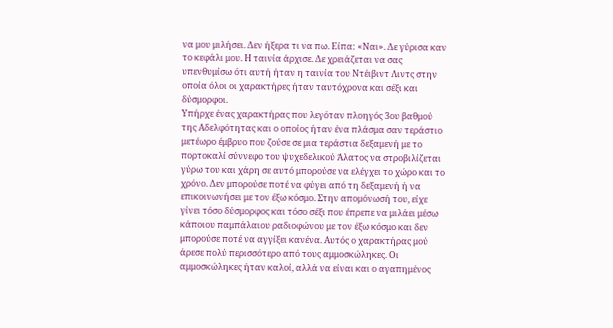να μου μιλήσει. Δεν ήξερα τι να πω. Είπα: «Ναι». Δε γύρισα καν το κεφάλι μου. Η ταινία άρχισε. Δε χρειάζεται να σας υπενθυμίσω ότι αυτή ήταν η ταινία του Ντέιβιντ Λιντς στην οποία όλοι οι χαρακτήρες ήταν ταυτόχρονα και σέξι και δύσμορφοι.
Υπήρχε ένας χαρακτήρας που λεγόταν πλοηγός 3ου βαθμού της Αδελφότητας και ο οποίος ήταν ένα πλάσμα σαν τεράστιο μετέωρο έμβρυο που ζούσε σε μια τεράστια δεξαμενή με το πορτοκαλί σύννεφο του ψυχεδελικού Άλατος να στροβιλίζεται γύρω του και χάρη σε αυτό μπορούσε να ελέγχει το χώρο και το χρόνο. Δεν μπορούσε ποτέ να φύγει από τη δεξαμενή ή να επικοινωνήσει με τον έξω κόσμο. Στην απομόνωσή του, είχε γίνει τόσο δύσμορφος και τόσο σέξι που έπρεπε να μιλάει μέσω κάποιου παμπάλαιου ραδιοφώνου με τον έξω κόσμο και δεν μπορούσε ποτέ να αγγίξει κανένα. Αυτός ο χαρακτήρας μού άρεσε πολύ περισσότερο από τους αμμοσκώληκες. Οι αμμοσκώληκες ήταν καλοί, αλλά να είναι και ο αγαπημένος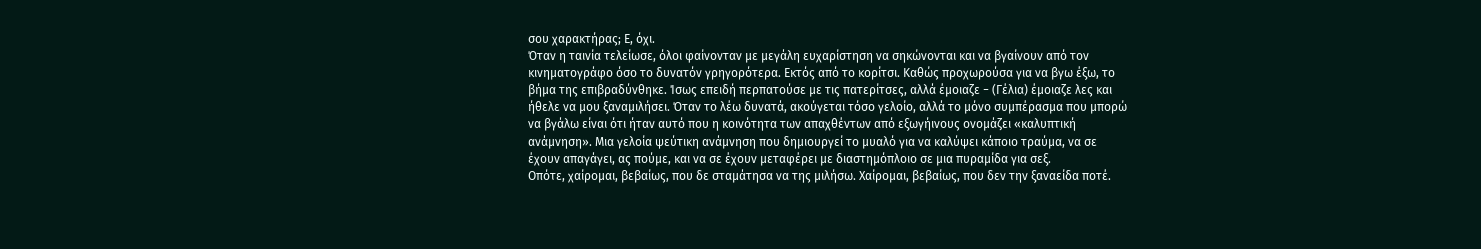σου χαρακτήρας; Ε, όχι.
Όταν η ταινία τελείωσε, όλοι φαίνονταν με μεγάλη ευχαρίστηση να σηκώνονται και να βγαίνουν από τον κινηματογράφο όσο το δυνατόν γρηγορότερα. Εκτός από το κορίτσι. Καθώς προχωρούσα για να βγω έξω, το βήμα της επιβραδύνθηκε. Ίσως επειδή περπατούσε με τις πατερίτσες, αλλά έμοιαζε − (Γέλια) έμοιαζε λες και ήθελε να μου ξαναμιλήσει. Όταν το λέω δυνατά, ακούγεται τόσο γελοίο, αλλά το μόνο συμπέρασμα που μπορώ να βγάλω είναι ότι ήταν αυτό που η κοινότητα των απαχθέντων από εξωγήινους ονομάζει «καλυπτική ανάμνηση». Μια γελοία ψεύτικη ανάμνηση που δημιουργεί το μυαλό για να καλύψει κάποιο τραύμα, να σε έχουν απαγάγει, ας πούμε, και να σε έχουν μεταφέρει με διαστημόπλοιο σε μια πυραμίδα για σεξ.
Οπότε, χαίρομαι, βεβαίως, που δε σταμάτησα να της μιλήσω. Χαίρομαι, βεβαίως, που δεν την ξαναείδα ποτέ.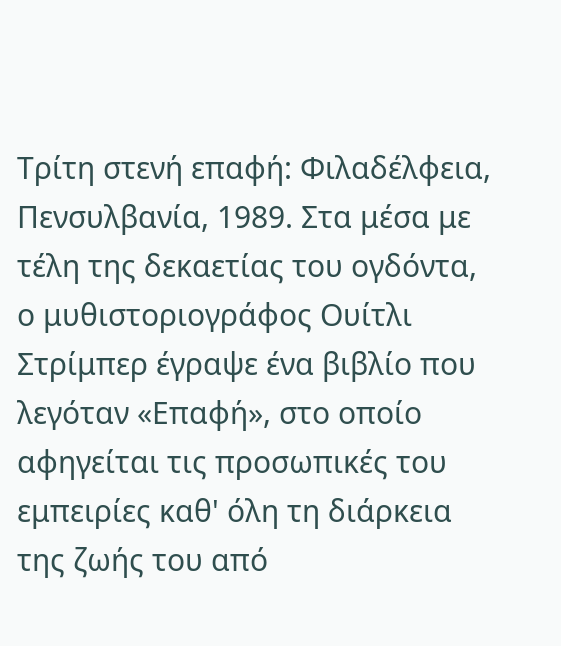Τρίτη στενή επαφή: Φιλαδέλφεια, Πενσυλβανία, 1989. Στα μέσα με τέλη της δεκαετίας του ογδόντα, ο μυθιστοριογράφος Ουίτλι Στρίμπερ έγραψε ένα βιβλίο που λεγόταν «Επαφή», στο οποίο αφηγείται τις προσωπικές του εμπειρίες καθ' όλη τη διάρκεια της ζωής του από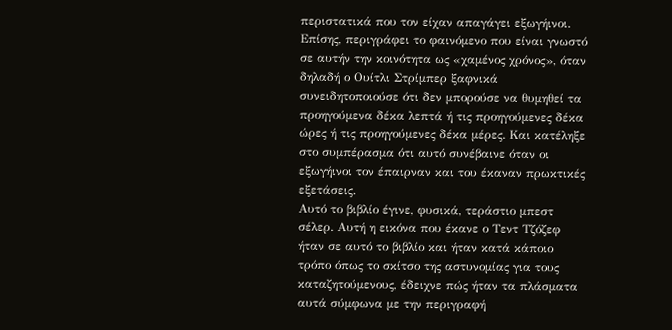περιστατικά που τον είχαν απαγάγει εξωγήινοι. Επίσης, περιγράφει το φαινόμενο που είναι γνωστό σε αυτήν την κοινότητα ως «χαμένος χρόνος», όταν δηλαδή ο Ουίτλι Στρίμπερ ξαφνικά συνειδητοποιούσε ότι δεν μπορούσε να θυμηθεί τα προηγούμενα δέκα λεπτά ή τις προηγούμενες δέκα ώρες ή τις προηγούμενες δέκα μέρες. Και κατέληξε στο συμπέρασμα ότι αυτό συνέβαινε όταν οι εξωγήινοι τον έπαιρναν και του έκαναν πρωκτικές εξετάσεις.
Αυτό το βιβλίο έγινε, φυσικά, τεράστιο μπεστ σέλερ. Αυτή η εικόνα που έκανε ο Τεντ Τζόζεφ ήταν σε αυτό το βιβλίο και ήταν κατά κάποιο τρόπο όπως το σκίτσο της αστυνομίας για τους καταζητούμενους, έδειχνε πώς ήταν τα πλάσματα αυτά σύμφωνα με την περιγραφή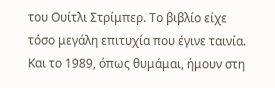του Ουίτλι Στρίμπερ. Το βιβλίο είχε τόσο μεγάλη επιτυχία που έγινε ταινία. Και το 1989, όπως θυμάμαι, ήμουν στη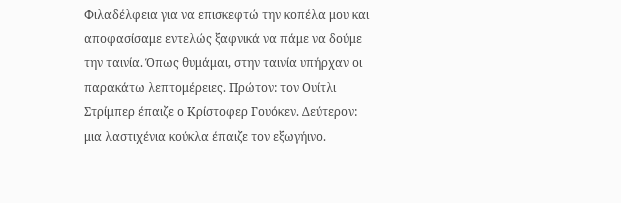Φιλαδέλφεια για να επισκεφτώ την κοπέλα μου και αποφασίσαμε εντελώς ξαφνικά να πάμε να δούμε την ταινία. Όπως θυμάμαι, στην ταινία υπήρχαν οι παρακάτω λεπτομέρειες. Πρώτον: τον Ουίτλι Στρίμπερ έπαιζε ο Κρίστοφερ Γουόκεν. Δεύτερον: μια λαστιχένια κούκλα έπαιζε τον εξωγήινο.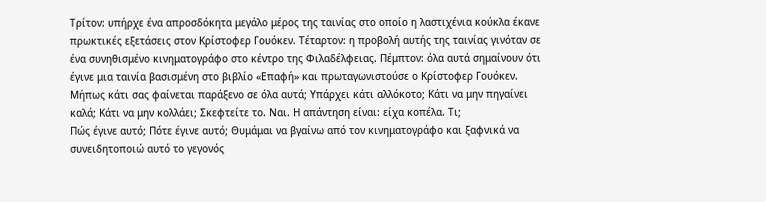Τρίτον: υπήρχε ένα απροσδόκητα μεγάλο μέρος της ταινίας στο οποίο η λαστιχένια κούκλα έκανε πρωκτικές εξετάσεις στον Κρίστοφερ Γουόκεν. Τέταρτον: η προβολή αυτής της ταινίας γινόταν σε ένα συνηθισμένο κινηματογράφο στο κέντρο της Φιλαδέλφειας. Πέμπτον: όλα αυτά σημαίνουν ότι έγινε μια ταινία βασισμένη στο βιβλίο «Επαφή» και πρωταγωνιστούσε ο Κρίστοφερ Γουόκεν. Μήπως κάτι σας φαίνεται παράξενο σε όλα αυτά; Υπάρχει κάτι αλλόκοτο; Κάτι να μην πηγαίνει καλά; Κάτι να μην κολλάει; Σκεφτείτε το. Ναι. Η απάντηση είναι: είχα κοπέλα. Τι;
Πώς έγινε αυτό; Πότε έγινε αυτό; Θυμάμαι να βγαίνω από τον κινηματογράφο και ξαφνικά να συνειδητοποιώ αυτό το γεγονός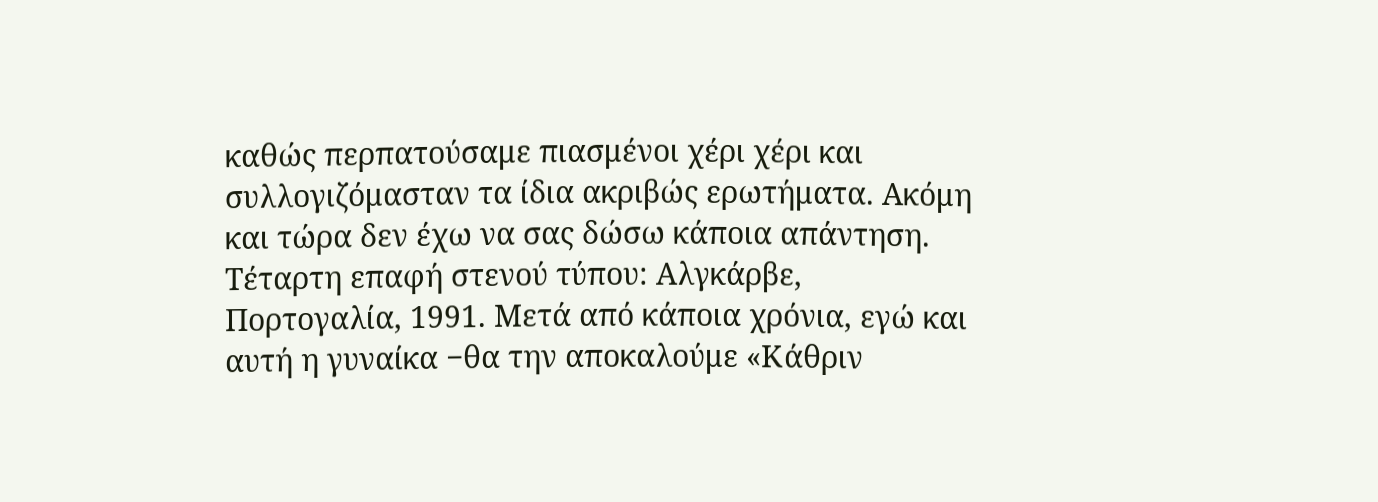καθώς περπατούσαμε πιασμένοι χέρι χέρι και συλλογιζόμασταν τα ίδια ακριβώς ερωτήματα. Ακόμη και τώρα δεν έχω να σας δώσω κάποια απάντηση. Τέταρτη επαφή στενού τύπου: Αλγκάρβε, Πορτογαλία, 1991. Μετά από κάποια χρόνια, εγώ και αυτή η γυναίκα −θα την αποκαλούμε «Κάθριν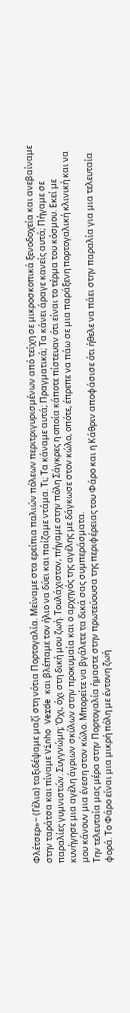Φλέτσερ»− (Γέλια) ταξιδέψαμε μαζί στη νότια Πορτογαλία. Μείναμε στα ερείπια παλιών πόλεων περιτριγυρισμένων από τείχη σε μικροσκοπικά ξενοδοχεία και ανεβαίναμε στην ταράτσα και πίναμε Vinho Verde και βλέπαμε τον ήλιο να δύει και παίζαμε ντάμα. Τι; Τα κάναμε αυτά; Πραγματικά; Τα κάνει άραγε κανείς αυτά; Πήγαμε σε παραλίες γυμνιστών. Συγγνώμη; Όχι, όχι στη δική μου ζωή. Τουλάχιστον, πήγαμε στην πόλη Σάγκρες η οποία κάποτε πίστευαν ότι είναι το τέρμα του κόσμου. Εκεί με κυνήγησε μια αγέλη άγριων σκύλων στην προκυμαία και ο αρχηγός της αγέλης με δάγκωσε στον κώλο, οπότε, έπρεπε να πάω σε μια παράξενη πορτογαλική κλινική και να μου κάνουν μια ένεση στον κώλο. Μπορείτε να βγάλετε τα δικά σας συμπεράσματα.
Την τελευταία μας μέρα στην Πορτογαλία ήμαστε στην πρωτεύουσα της περιφέρειας του Φάρο και η Κάθριν αποφάσισε ότι ήθελε να πάει στην παραλία για μια τελευταία φορά. Το Φάρο είναι μια μικρή πόλη με έντονη ζωή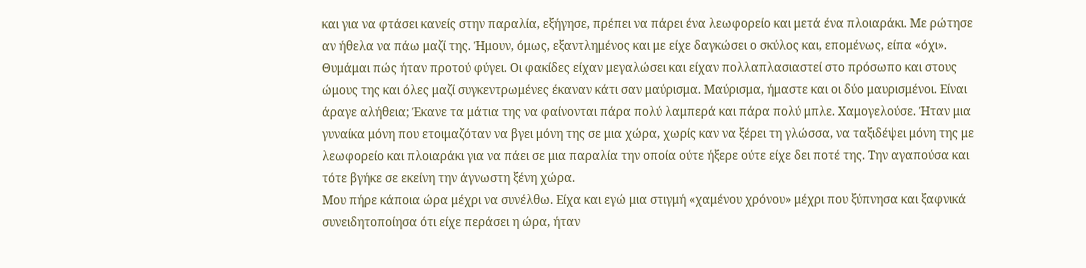και για να φτάσει κανείς στην παραλία, εξήγησε, πρέπει να πάρει ένα λεωφορείο και μετά ένα πλοιαράκι. Με ρώτησε αν ήθελα να πάω μαζί της. Ήμουν, όμως, εξαντλημένος και με είχε δαγκώσει ο σκύλος και, επομένως, είπα «όχι». Θυμάμαι πώς ήταν προτού φύγει. Οι φακίδες είχαν μεγαλώσει και είχαν πολλαπλασιαστεί στο πρόσωπο και στους ώμους της και όλες μαζί συγκεντρωμένες έκαναν κάτι σαν μαύρισμα. Μαύρισμα, ήμαστε και οι δύο μαυρισμένοι. Είναι άραγε αλήθεια; Έκανε τα μάτια της να φαίνονται πάρα πολύ λαμπερά και πάρα πολύ μπλε. Χαμογελούσε. Ήταν μια γυναίκα μόνη που ετοιμαζόταν να βγει μόνη της σε μια χώρα, χωρίς καν να ξέρει τη γλώσσα, να ταξιδέψει μόνη της με λεωφορείο και πλοιαράκι για να πάει σε μια παραλία την οποία ούτε ήξερε ούτε είχε δει ποτέ της. Την αγαπούσα και τότε βγήκε σε εκείνη την άγνωστη ξένη χώρα.
Μου πήρε κάποια ώρα μέχρι να συνέλθω. Είχα και εγώ μια στιγμή «χαμένου χρόνου» μέχρι που ξύπνησα και ξαφνικά συνειδητοποίησα ότι είχε περάσει η ώρα, ήταν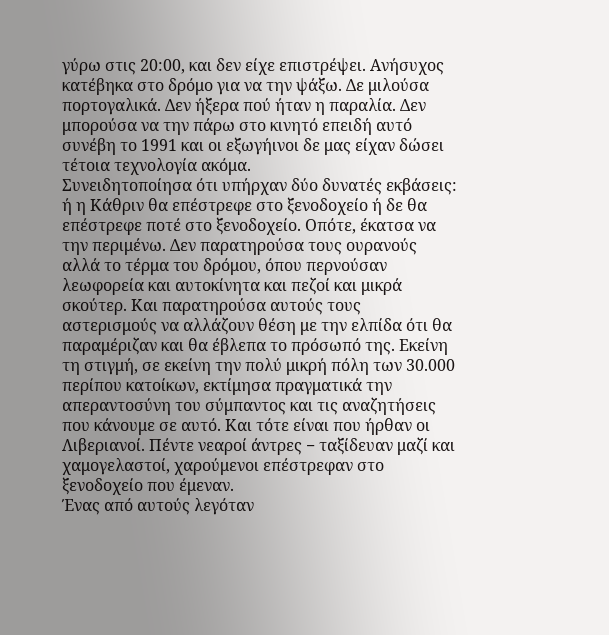γύρω στις 20:00, και δεν είχε επιστρέψει. Ανήσυχος κατέβηκα στο δρόμο για να την ψάξω. Δε μιλούσα πορτογαλικά. Δεν ήξερα πού ήταν η παραλία. Δεν μπορούσα να την πάρω στο κινητό επειδή αυτό συνέβη το 1991 και οι εξωγήινοι δε μας είχαν δώσει τέτοια τεχνολογία ακόμα.
Συνειδητοποίησα ότι υπήρχαν δύο δυνατές εκβάσεις: ή η Κάθριν θα επέστρεφε στο ξενοδοχείο ή δε θα επέστρεφε ποτέ στο ξενοδοχείο. Οπότε, έκατσα να την περιμένω. Δεν παρατηρούσα τους ουρανούς αλλά το τέρμα του δρόμου, όπου περνούσαν λεωφορεία και αυτοκίνητα και πεζοί και μικρά σκούτερ. Και παρατηρούσα αυτούς τους αστερισμούς να αλλάζουν θέση με την ελπίδα ότι θα παραμέριζαν και θα έβλεπα το πρόσωπό της. Εκείνη τη στιγμή, σε εκείνη την πολύ μικρή πόλη των 30.000 περίπου κατοίκων, εκτίμησα πραγματικά την απεραντοσύνη του σύμπαντος και τις αναζητήσεις που κάνουμε σε αυτό. Και τότε είναι που ήρθαν οι Λιβεριανοί. Πέντε νεαροί άντρες − ταξίδευαν μαζί και χαμογελαστοί, χαρούμενοι επέστρεφαν στο ξενοδοχείο που έμεναν.
Ένας από αυτούς λεγόταν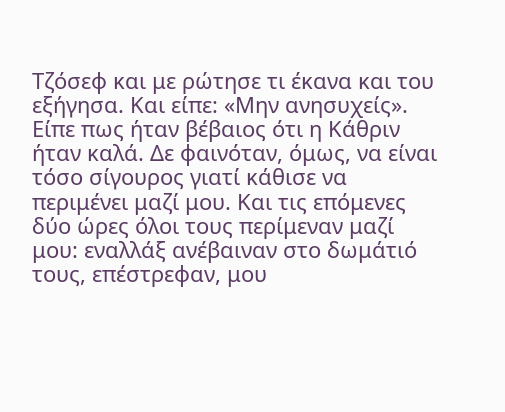Τζόσεφ και με ρώτησε τι έκανα και του εξήγησα. Και είπε: «Μην ανησυχείς». Είπε πως ήταν βέβαιος ότι η Κάθριν ήταν καλά. Δε φαινόταν, όμως, να είναι τόσο σίγουρος γιατί κάθισε να περιμένει μαζί μου. Και τις επόμενες δύο ώρες όλοι τους περίμεναν μαζί μου: εναλλάξ ανέβαιναν στο δωμάτιό τους, επέστρεφαν, μου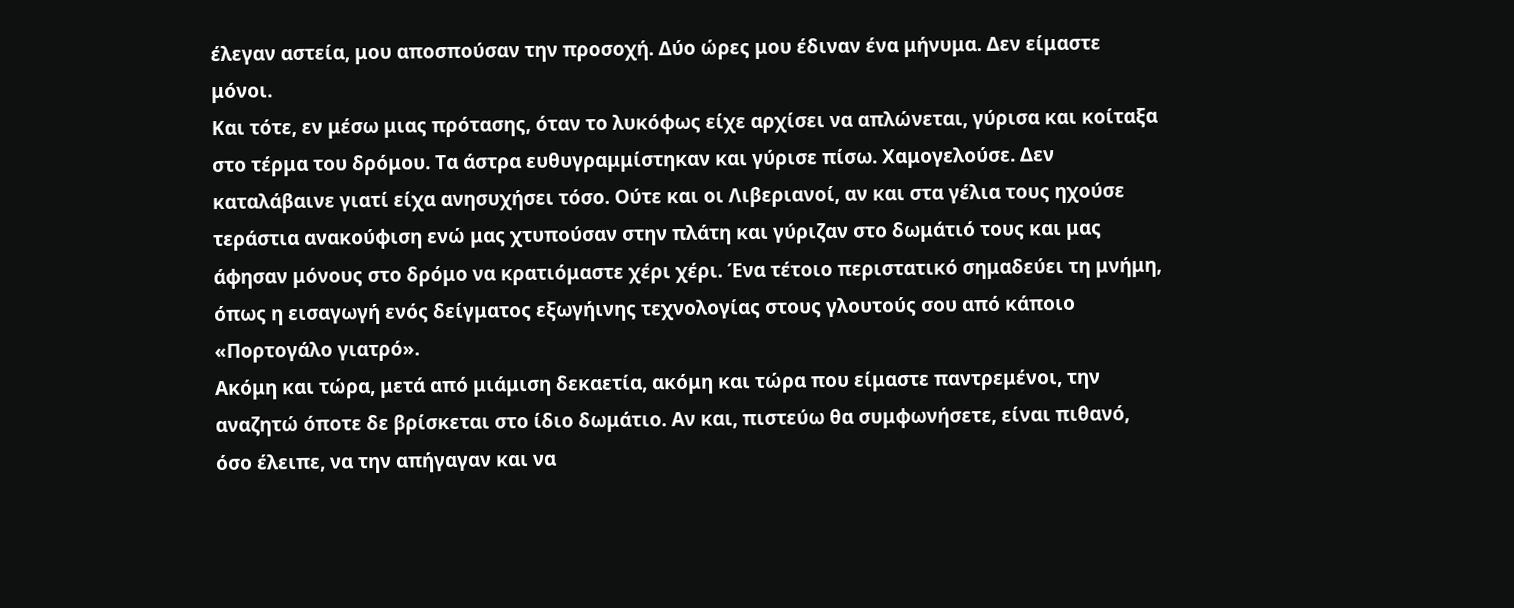έλεγαν αστεία, μου αποσπούσαν την προσοχή. Δύο ώρες μου έδιναν ένα μήνυμα. Δεν είμαστε μόνοι.
Και τότε, εν μέσω μιας πρότασης, όταν το λυκόφως είχε αρχίσει να απλώνεται, γύρισα και κοίταξα στο τέρμα του δρόμου. Τα άστρα ευθυγραμμίστηκαν και γύρισε πίσω. Χαμογελούσε. Δεν καταλάβαινε γιατί είχα ανησυχήσει τόσο. Ούτε και οι Λιβεριανοί, αν και στα γέλια τους ηχούσε τεράστια ανακούφιση ενώ μας χτυπούσαν στην πλάτη και γύριζαν στο δωμάτιό τους και μας άφησαν μόνους στο δρόμο να κρατιόμαστε χέρι χέρι. Ένα τέτοιο περιστατικό σημαδεύει τη μνήμη, όπως η εισαγωγή ενός δείγματος εξωγήινης τεχνολογίας στους γλουτούς σου από κάποιο «Πορτογάλο γιατρό».
Ακόμη και τώρα, μετά από μιάμιση δεκαετία, ακόμη και τώρα που είμαστε παντρεμένοι, την αναζητώ όποτε δε βρίσκεται στο ίδιο δωμάτιο. Αν και, πιστεύω θα συμφωνήσετε, είναι πιθανό, όσο έλειπε, να την απήγαγαν και να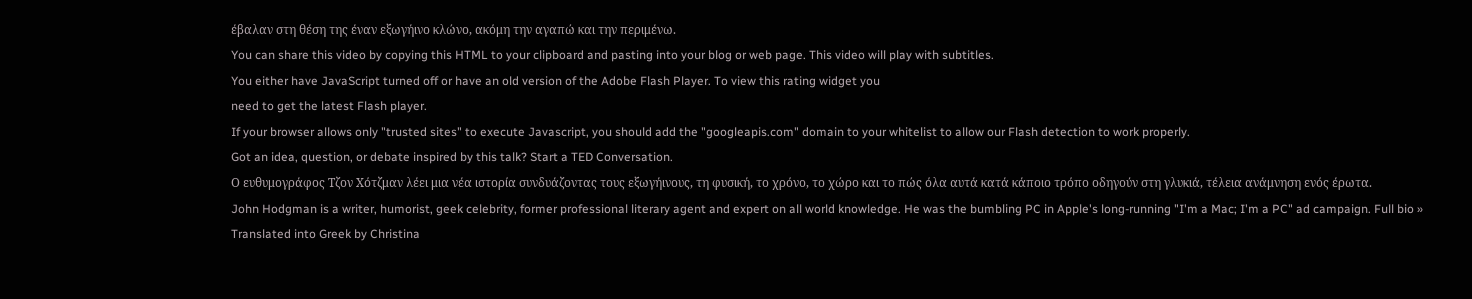έβαλαν στη θέση της έναν εξωγήινο κλώνο, ακόμη την αγαπώ και την περιμένω.
You can share this video by copying this HTML to your clipboard and pasting into your blog or web page. This video will play with subtitles.
You either have JavaScript turned off or have an old version of the Adobe Flash Player. To view this rating widget you
need to get the latest Flash player.
If your browser allows only "trusted sites" to execute Javascript, you should add the "googleapis.com" domain to your whitelist to allow our Flash detection to work properly.
Got an idea, question, or debate inspired by this talk? Start a TED Conversation.
Ο ευθυμογράφος Τζον Χότζμαν λέει μια νέα ιστορία συνδυάζοντας τους εξωγήινους, τη φυσική, το χρόνο, το χώρο και το πώς όλα αυτά κατά κάποιο τρόπο οδηγούν στη γλυκιά, τέλεια ανάμνηση ενός έρωτα.
John Hodgman is a writer, humorist, geek celebrity, former professional literary agent and expert on all world knowledge. He was the bumbling PC in Apple's long-running "I'm a Mac; I'm a PC" ad campaign. Full bio »
Translated into Greek by Christina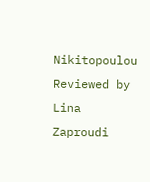Nikitopoulou
Reviewed by Lina Zaproudi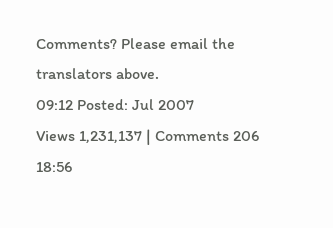Comments? Please email the translators above.
09:12 Posted: Jul 2007
Views 1,231,137 | Comments 206
18:56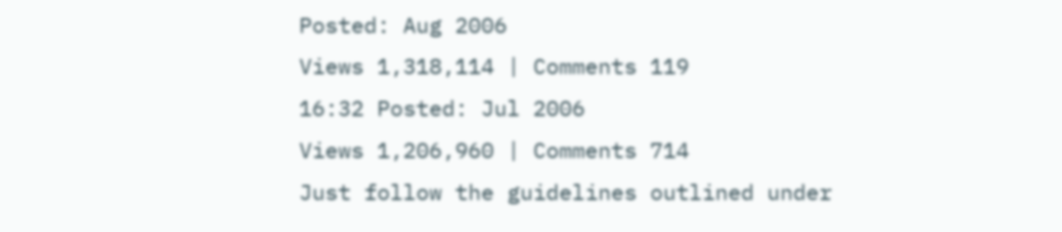Posted: Aug 2006
Views 1,318,114 | Comments 119
16:32 Posted: Jul 2006
Views 1,206,960 | Comments 714
Just follow the guidelines outlined under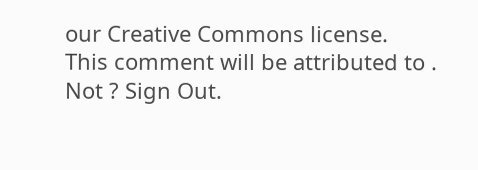our Creative Commons license.
This comment will be attributed to . Not ? Sign Out.